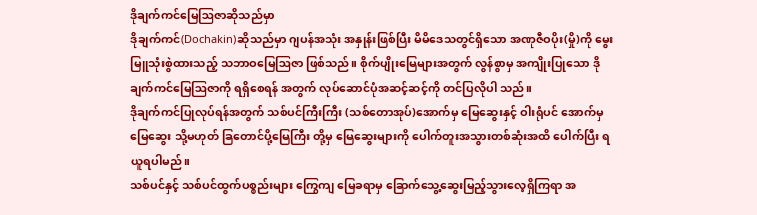ဒိုချက်ကင်မြေဩဇာဆိုသည်မှာ
ဒိုချက်ကင်(Dochakin)ဆိုသည်မှာ ဂျပန်အသုံး အနှုန်းဖြစ်ပြီး မိမိဒေသတွင်ရှိသော အဏုဇီဝပိုး(မှို)ကို မွေးမြူသုံးစွဲထားသည့် သဘာဝမြေဩဇာ ဖြစ်သည်။ စိုက်ပျိုးမြေများအတွက် လွန်စွာမှ အကျိုးပြုသော ဒိုချက်ကင်မြေဩဇာကို ရရှိစေရန် အတွက် လုပ်ဆောင်ပုံအဆင့်ဆင့်ကို တင်ပြလိုပါ သည်။
ဒိုချက်ကင်ပြုလုပ်ရန်အတွက် သစ်ပင်ကြီးကြီး (သစ်တောအုပ်)အောက်မှ မြေဆွေးနှင့် ဝါးရုံပင် အောက်မှ မြေဆွေး သို့မဟုတ် ခြတောင်ပို့မြေကြီး တို့မှ မြေဆွေးများကို ပေါက်တူးအသွားတစ်ဆုံးအထိ ပေါက်ပြီး ရယူရပါမည်။
သစ်ပင်နှင့် သစ်ပင်ထွက်ပစ္စည်းများ ကြွေကျ မြေခရာမှ ခြောက်သွေ့ဆွေးမြည့်သွားလေ့ရှိကြရာ အ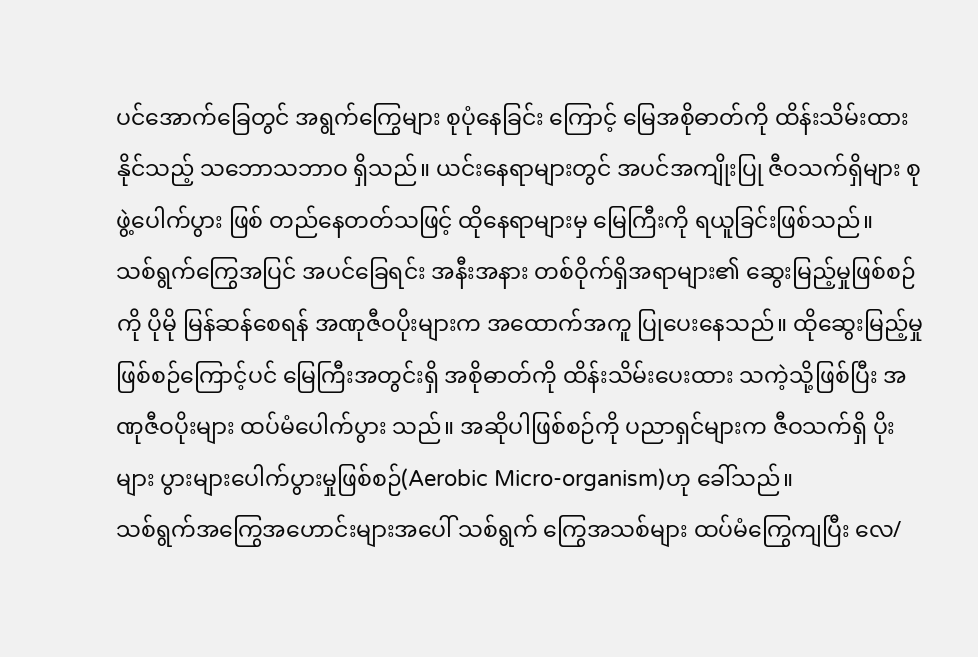ပင်အောက်ခြေတွင် အရွက်ကြွေများ စုပုံနေခြင်း ကြောင့် မြေအစိုဓာတ်ကို ထိန်းသိမ်းထားနိုင်သည့် သဘောသဘာဝ ရှိသည်။ ယင်းနေရာများတွင် အပင်အကျိုးပြု ဇီဝသက်ရှိများ စုဖွဲ့ပေါက်ပွား ဖြစ် တည်နေတတ်သဖြင့် ထိုနေရာများမှ မြေကြီးကို ရယူခြင်းဖြစ်သည်။
သစ်ရွက်ကြွေအပြင် အပင်ခြေရင်း အနီးအနား တစ်ဝိုက်ရှိအရာများ၏ ဆွေးမြည့်မှုဖြစ်စဉ်ကို ပိုမို မြန်ဆန်စေရန် အဏုဇီဝပိုးများက အထောက်အကူ ပြုပေးနေသည်။ ထိုဆွေးမြည့်မှုဖြစ်စဉ်ကြောင့်ပင် မြေကြီးအတွင်းရှိ အစိုဓာတ်ကို ထိန်းသိမ်းပေးထား သကဲ့သို့ဖြစ်ပြီး အဏုဇီဝပိုးများ ထပ်မံပေါက်ပွား သည်။ အဆိုပါဖြစ်စဉ်ကို ပညာရှင်များက ဇီဝသက်ရှိ ပိုးများ ပွားများပေါက်ပွားမှုဖြစ်စဉ်(Aerobic Micro-organism)ဟု ခေါ်သည်။
သစ်ရွက်အကြွေအဟောင်းများအပေါ် သစ်ရွက် ကြွေအသစ်များ ထပ်မံကြွေကျပြီး လေ/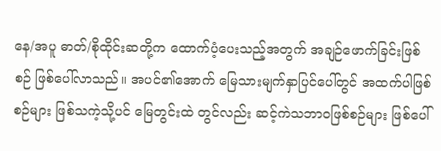နေ/အပူ ဓာတ်/စိုထိုင်းဆတို့က ထောက်ပံ့ပေးသည့်အတွက် အချဉ်ဖောက်ခြင်းဖြစ်စဉ် ဖြစ်ပေါ်လာသည်။ အပင်၏အောက် မြေသားမျက်နှာပြင်ပေါ်တွင် အထက်ပါဖြစ်စဉ်များ ဖြစ်သကဲ့သို့ပင် မြေတွင်းထဲ တွင်လည်း ဆင့်ကဲသဘာဝဖြစ်စဉ်များ ဖြစ်ပေါ်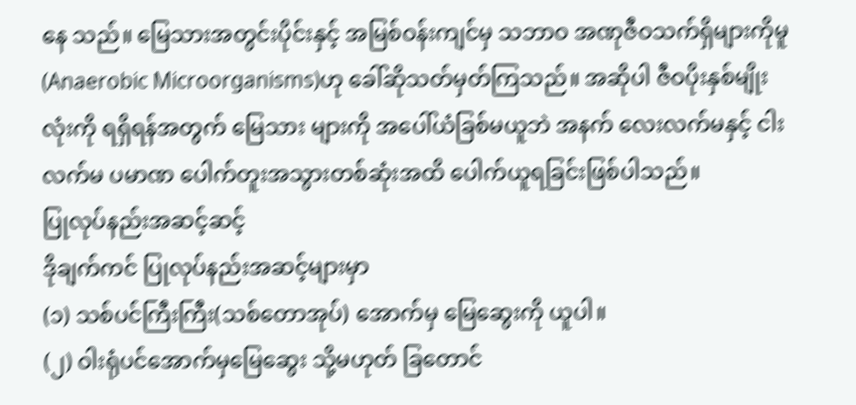နေ သည်။ မြေသားအတွင်းပိုင်းနှင့် အမြစ်ဝန်းကျင်မှ သဘာဝ အဏုဇီဝသက်ရှိများကိုမူ (Anaerobic Microorganisms)ဟု ခေါ်ဆိုသတ်မှတ်ကြသည်။ အဆိုပါ ဇီဝပိုးနှစ်မျိုးလုံးကို ရရှိရန်အတွက် မြေသား များကို အပေါ်ယံခြစ်မယူဘဲ အနက် လေးလက်မနှင့် ငါးလက်မ ပမာဏ ပေါက်တူးအသွားတစ်ဆုံးအထိ ပေါက်ယူရခြင်းဖြစ်ပါသည်။
ပြုလုပ်နည်းအဆင့်ဆင့်
ဒိုချက်ကင် ပြုလုပ်နည်းအဆင့်များမှာ
(၁) သစ်ပင်ကြီးကြီး(သစ်တောအုပ်) အောက်မှ မြေဆွေးကို ယူပါ။
(၂) ဝါးရုံပင်အောက်မှမြေဆွေး သို့မဟုတ် ခြတောင်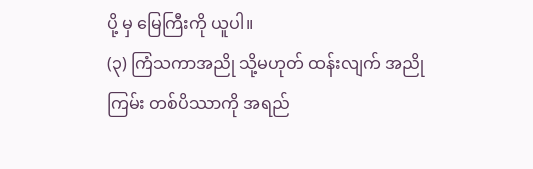ပို့ မှ မြေကြီးကို ယူပါ။
(၃) ကြံသကာအညို သို့မဟုတ် ထန်းလျက် အညိုကြမ်း တစ်ပိဿာကို အရည်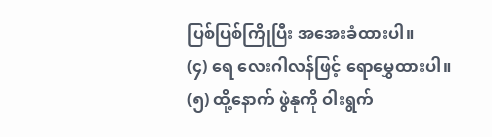ပြစ်ပြစ်ကြိုပြီး အအေးခံထားပါ။
(၄) ရေ လေးဂါလန်ဖြင့် ရောမွှေထားပါ။
(၅) ထို့နောက် ဖွဲနုကို ဝါးရွက်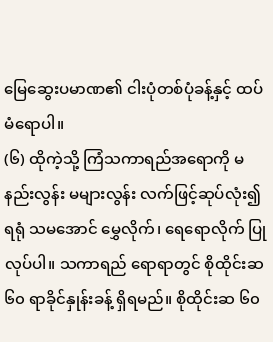မြေဆွေးပမာဏ၏ ငါးပုံတစ်ပုံခန့်နှင့် ထပ်မံရောပါ။
(၆) ထိုကဲ့သို့ ကြံသကာရည်အရောကို မနည်းလွန်း မများလွန်း လက်ဖြင့်ဆုပ်လုံး၍ရရုံ သမအောင် မွှေလိုက်၊ ရေရောလိုက် ပြုလုပ်ပါ။ သကာရည် ရောရာတွင် စိုထိုင်းဆ ၆၀ ရာခိုင်နှုန်းခန့် ရှိရမည်။ စိုထိုင်းဆ ၆၀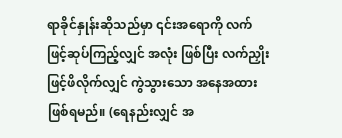ရာခိုင်နှုန်းဆိုသည်မှာ ၎င်းအရောကို လက်ဖြင့်ဆုပ်ကြည့်လျှင် အလုံး ဖြစ်ပြီး လက်ညှိုးဖြင့်ဖိလိုက်လျှင် ကွဲသွားသော အနေအထား ဖြစ်ရမည်။ (ရေနည်းလျှင် အ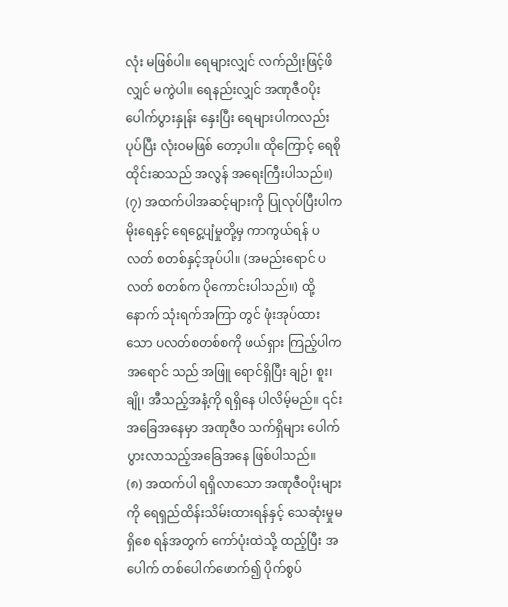လုံး မဖြစ်ပါ။ ရေများလျှင် လက်ညိုးဖြင့်ဖိလျှင် မကွဲပါ။ ရေနည်းလျှင် အဏုဇီဝပိုးပေါက်ပွားနှုန်း နှေးပြီး ရေများပါကလည်း ပုပ်ပြီး လုံးဝမဖြစ် တော့ပါ။ ထိုကြောင့် ရေစိုထိုင်းဆသည် အလွန် အရေးကြီးပါသည်။)
(၇) အထက်ပါအဆင့်များကို ပြုလုပ်ပြီးပါက မိုးရေနှင့် ရေငွေ့ပျံမှုတို့မှ ကာကွယ်ရန် ပလတ် စတစ်နှင့်အုပ်ပါ။ (အမည်းရောင် ပလတ် စတစ်က ပိုကောင်းပါသည်။) ထို့နောက် သုံးရက်အကြာ တွင် ဖုံးအုပ်ထားသော ပလတ်စတစ်စကို ဖယ်ရှား ကြည့်ပါက အရောင် သည် အဖြူ ရောင်ရှိပြီး ချဉ်၊ စူး၊ ချို၊ အီသည့်အနံ့ကို ရရှိနေ ပါလိမ့်မည်။ ၎င်းအခြေအနေမှာ အဏုဇီဝ သက်ရှိများ ပေါက်ပွားလာသည့်အခြေအနေ ဖြစ်ပါသည်။
(၈) အထက်ပါ ရရှိလာသော အဏုဇီဝပိုးများကို ရေရှည်ထိန်းသိမ်းထားရန်နှင့် သေဆုံးမှုမရှိစေ ရန်အတွက် ကော်ပုံးထဲသို့ ထည့်ပြီး အပေါက် တစ်ပေါက်ဖောက်၍ ပိုက်စွပ်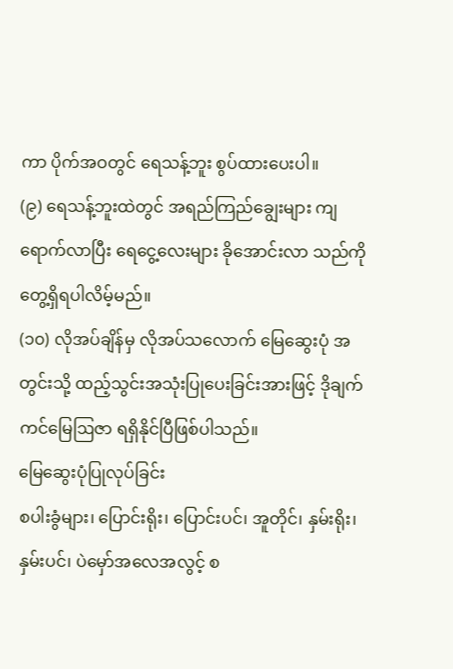ကာ ပိုက်အဝတွင် ရေသန့်ဘူး စွပ်ထားပေးပါ။
(၉) ရေသန့်ဘူးထဲတွင် အရည်ကြည်ချွေးများ ကျ ရောက်လာပြီး ရေငွေ့လေးများ ခိုအောင်းလာ သည်ကို တွေ့ရှိရပါလိမ့်မည်။
(၁၀) လိုအပ်ချိန်မှ လိုအပ်သလောက် မြေဆွေးပုံ အတွင်းသို့ ထည့်သွင်းအသုံးပြုပေးခြင်းအားဖြင့် ဒိုချက်ကင်မြေဩဇာ ရရှိနိုင်ပြီဖြစ်ပါသည်။
မြေဆွေးပုံပြုလုပ်ခြင်း
စပါးခွံများ၊ ပြောင်းရိုး၊ ပြောင်းပင်၊ အူတိုင်၊ နှမ်းရိုး၊ နှမ်းပင်၊ ပဲမှော်အလေအလွင့် စ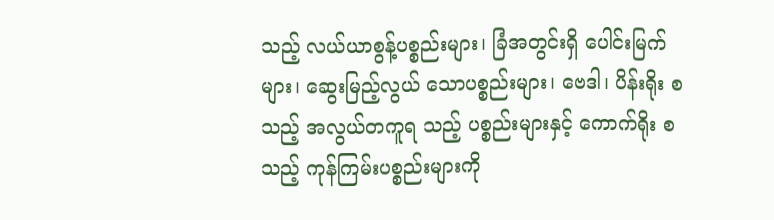သည့် လယ်ယာစွန့်ပစ္စည်းများ၊ ခြံအတွင်းရှိ ပေါင်းမြက်များ၊ ဆွေးမြည့်လွယ် သောပစ္စည်းများ၊ ဗေဒါ၊ ပိန်းရိုး စသည့် အလွယ်တကူရ သည့် ပစ္စည်းများနှင့် ကောက်ရိုး စသည့် ကုန်ကြမ်းပစ္စည်းများကို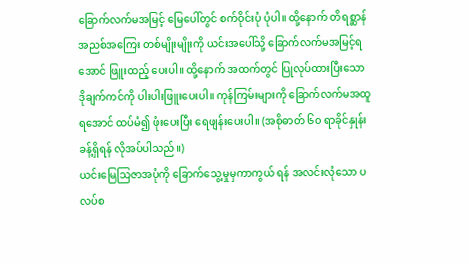ခြောက်လက်မအမြင့် မြေပေါ်တွင် စက်ဝိုင်းပုံ ပုံပါ။ ထို့နောက် တိရစ္ဆာန်အညစ်အကြေး တစ်မျိုးမျိုးကို ယင်းအပေါ်သို့ ခြောက်လက်မအမြင့်ရအောင် ဖြူးထည့် ပေးပါ။ ထို့နောက် အထက်တွင် ပြုလုပ်ထားပြီးသော ဒိုချက်ကင်ကို ပါးပါးဖြူးပေးပါ။ ကုန်ကြမ်းများကို ခြောက်လက်မအထူရအောင် ထပ်မံ၍ ဖုံးပေးပြီး ရေဖျန်းပေးပါ။ (အစိုဓာတ် ၆၀ ရာခိုင်နှုန်းခန့်ရှိရန် လိုအပ်ပါသည်။)
ယင်းမြေသြဇာအပုံကို ခြောက်သွေ့မှုမှကာကွယ် ရန် အလင်းလုံသော ပလပ်စ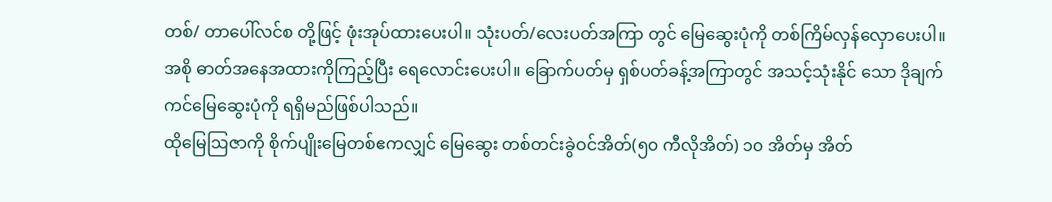တစ်/ တာပေါ်လင်စ တို့ဖြင့် ဖုံးအုပ်ထားပေးပါ။ သုံးပတ်/လေးပတ်အကြာ တွင် မြေဆွေးပုံကို တစ်ကြိမ်လှန်လှောပေးပါ။ အစို ဓာတ်အနေအထားကိုကြည့်ပြီး ရေလောင်းပေးပါ။ ခြောက်ပတ်မှ ရှစ်ပတ်ခန့်အကြာတွင် အသင့်သုံးနိုင် သော ဒိုချက်ကင်မြေဆွေးပုံကို ရရှိမည်ဖြစ်ပါသည်။
ထိုမြေဩဇာကို စိုက်ပျိုးမြေတစ်ဧကလျှင် မြေဆွေး တစ်တင်းခွဲဝင်အိတ်(၅၀ ကီလိုအိတ်) ၁၀ အိတ်မှ အိတ်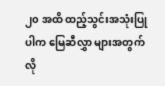၂၀ အထိ ထည့်သွင်းအသုံးပြုပါက မြေဆီလွှာ များအတွက် လို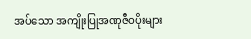အပ်သော အကျိုးပြုအဏုဇီဝပိုးများ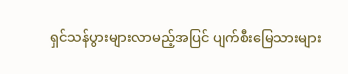ရှင်သန်ပွားများလာမည့်အပြင် ပျက်စီးမြေသားများ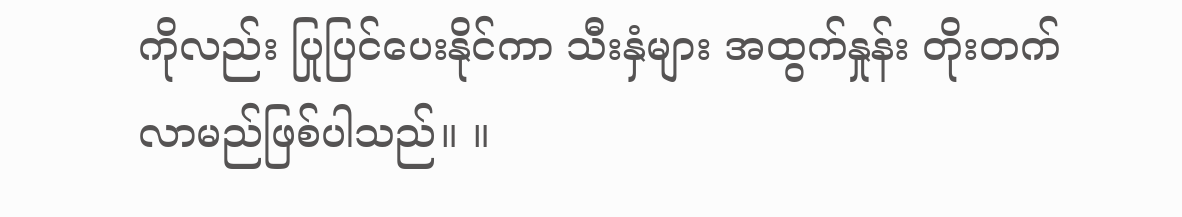ကိုလည်း ပြုပြင်ပေးနိုင်ကာ သီးနှံများ အထွက်နှုန်း တိုးတက်လာမည်ဖြစ်ပါသည်။ ။